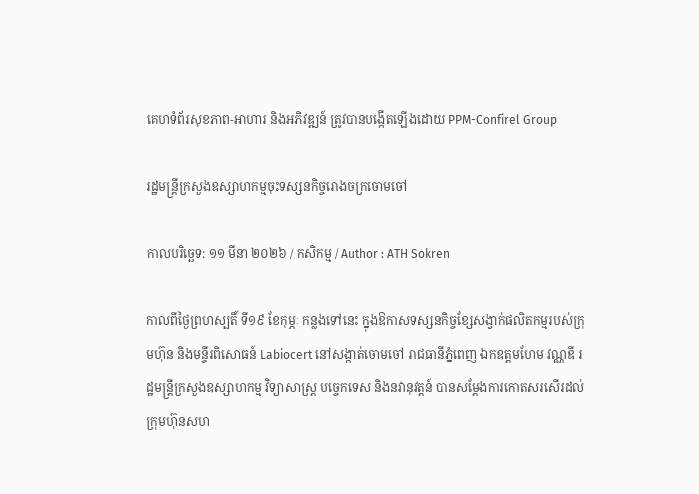គេហទំព័រសុខភាព-អាហារ និងអភិវឌ្ឍន៍ ត្រូវបានបង្កើតឡើងដោយ PPM-Confirel Group

រដ្ឋមន្រ្តីក្រសួងឧស្សាហកម្មចុះទស្សនកិច្ចរោងចក្រចោមចៅ

កាលបរិច្ឆេទ: ១១ មីនា ២០២៦ / កសិកម្ម / Author : ATH Sokren

កាលពីថ្ងៃព្រហស្បតិ៍ ទី១៩ ខែកុម្ភៈ កន្លងទៅនេះ ក្នុងឱកាសទស្សនកិច្ចខ្សែសង្វាក់ផលិតកម្មរបស់ក្រុមហ៊ុន និងមន្ទីរពិសោធន៍ Labiocert នៅសង្កាត់ចោមចៅ រាជធានីភ្នំពេញ ឯកឧត្តមហែម វណ្ណឌី រដ្ឋមន្រ្តីក្រសួងឧស្សាហកម្ម វិទ្យាសាស្រ្ត បច្ចេកទេស និងនវានុវត្តន៍ បានសម្តែងការកោតសរសើរដល់ក្រុមហ៊ុនសហ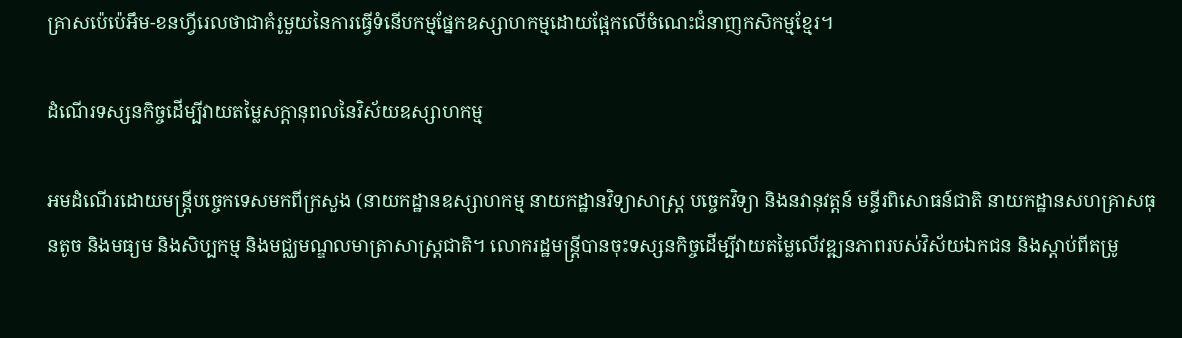គ្រាសប៉េប៉េអឹម-ខនហ្វីរេលថាជាគំរូមួយនៃការធ្វើទំនើបកម្មផ្នែកឧស្សាហកម្មដោយផ្អែកលើចំណេះជំនាញកសិកម្មខ្មែរ។

ដំណើរទស្សនកិច្ចដើម្បីវាយតម្លៃសក្តានុពលនៃវិស័យឧស្សាហកម្ម

អមដំណើរដោយមន្ត្រីបច្ចេកទេសមកពីក្រសួង (នាយកដ្ឋានឧស្សាហកម្ម នាយកដ្ឋានវិទ្យាសាស្ត្រ បច្ចេកវិទ្យា និងនវានុវត្តន៍ មន្ទីរពិសោធន៍ជាតិ នាយកដ្ឋានសហគ្រាសធុនតូច និងមធ្យម និងសិប្បកម្ម និងមជ្ឈមណ្ឌលមាត្រាសាស្រ្តជាតិ។ លោករដ្ឋមន្ត្រីបានចុះទស្សនកិច្ចដើម្បីវាយតម្លៃលើវឌ្ឍនភាពរបស់វិស័យឯកជន និងស្តាប់ពីតម្រូ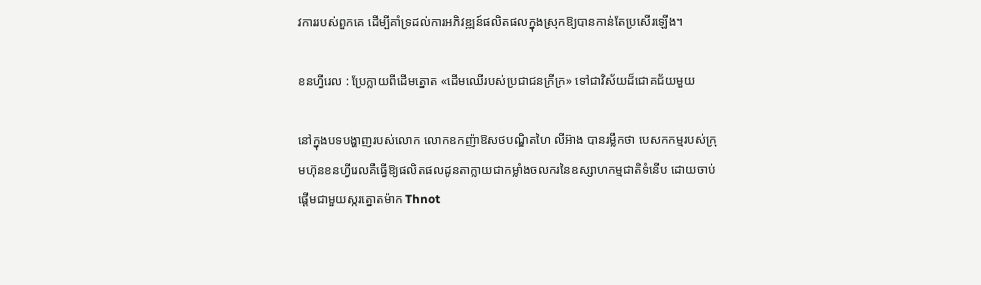វការរបស់ពួកគេ ដើម្បីគាំទ្រដល់ការអភិវឌ្ឍន៍ផលិតផលក្នុងស្រុកឱ្យបានកាន់តែប្រសើរឡើង។

ខនហ្វីរេល : ប្រែក្លាយពីដើមត្នោត «ដើមឈើរបស់ប្រជាជនក្រីក្រ» ទៅជាវិស័យដ៏ជោគជ័យមួយ

នៅក្នុងបទបង្ហាញរបស់លោក លោកឧកញ៉ាឱសថបណ្ឌិតហៃ លីអ៊ាង បានរម្លឹកថា បេសកកម្មរបស់ក្រុមហ៊ុនខនហ្វីរេលគឺធ្វើឱ្យផលិតផលដូនតាក្លាយជាកម្លាំងចលករនៃឧស្សាហកម្មជាតិទំនើប ដោយចាប់ផ្តើមជាមួយស្ករត្នោតម៉ាក Thnot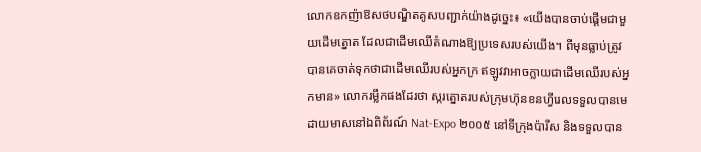លោកឧកញ៉ាឱសថបណ្ឌិតគូសបញ្ជាក់យ៉ាងដូច្នេះ៖ «យើងបានចាប់ផ្តើមជាមួយដើមត្នោត ដែលជាដើមឈើតំណាងឱ្យប្រទេសរបស់យើង។ ពីមុនធ្លាប់ត្រូវបានគេចាត់ទុកថាជាដើមឈើរបស់អ្នកក្រ ឥឡូវវាអាចក្លាយជាដើមឈើរបស់អ្នកមាន» លោករម្លឹកផងដែរថា ស្ករត្នោតរបស់ក្រុមហ៊ុនខនហ្វីរេលទទួលបានមេដាយមាសនៅឯពិព័រណ៍ Nat-Expo ២០០៥ នៅទីក្រុងប៉ារីស និងទទួលបាន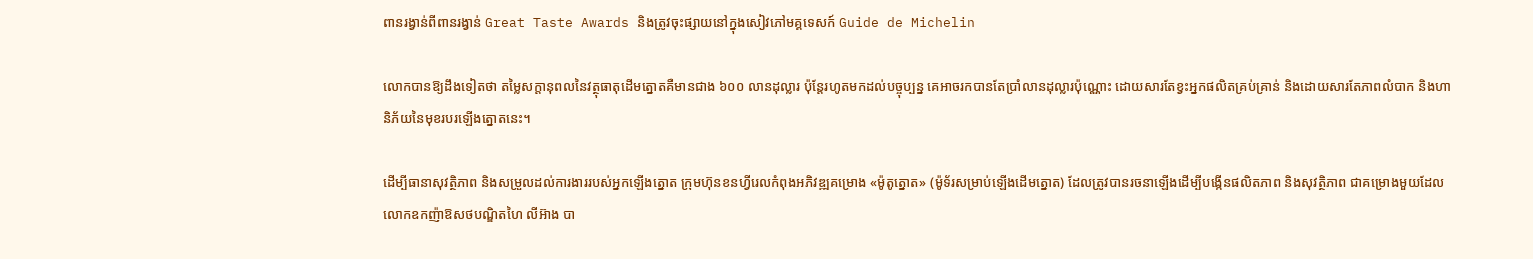ពានរង្វាន់ពីពានរង្វាន់ Great Taste Awards និងត្រូវចុះផ្សាយនៅក្នុងសៀវភៅមគ្គទេសក៍ Guide de Michelin

លោកបានឱ្យដឹងទៀតថា តម្លៃសក្តានុពលនៃវត្ថុធាតុដើមត្នោតគឺមានជាង ៦០០ លានដុល្លារ ប៉ុន្តែរហូតមកដល់បច្ចុប្បន្ន គេអាចរកបានតែប្រាំលានដុល្លារប៉ុណ្ណោះ ដោយសារតែខ្វះអ្នកផលិតគ្រប់គ្រាន់ និងដោយសារតែភាពលំបាក និងហានិភ័យនៃមុខរបរឡើងត្នោតនេះ។

ដើម្បីធានាសុវត្ថិភាព និងសម្រួលដល់ការងាររបស់អ្នកឡើងត្នោត ក្រុមហ៊ុនខនហ្វីរេលកំពុងអភិវឌ្ឍគម្រោង «ម៉ូតូត្នោត» (ម៉ូទ័រសម្រាប់ឡើងដើមត្នោត) ដែលត្រូវបានរចនាឡើងដើម្បីបង្កើនផលិតភាព និងសុវត្ថិភាព ជាគម្រោងមួយដែលលោកឧកញ៉ាឱសថបណ្ឌិតហៃ លីអ៊ាង បា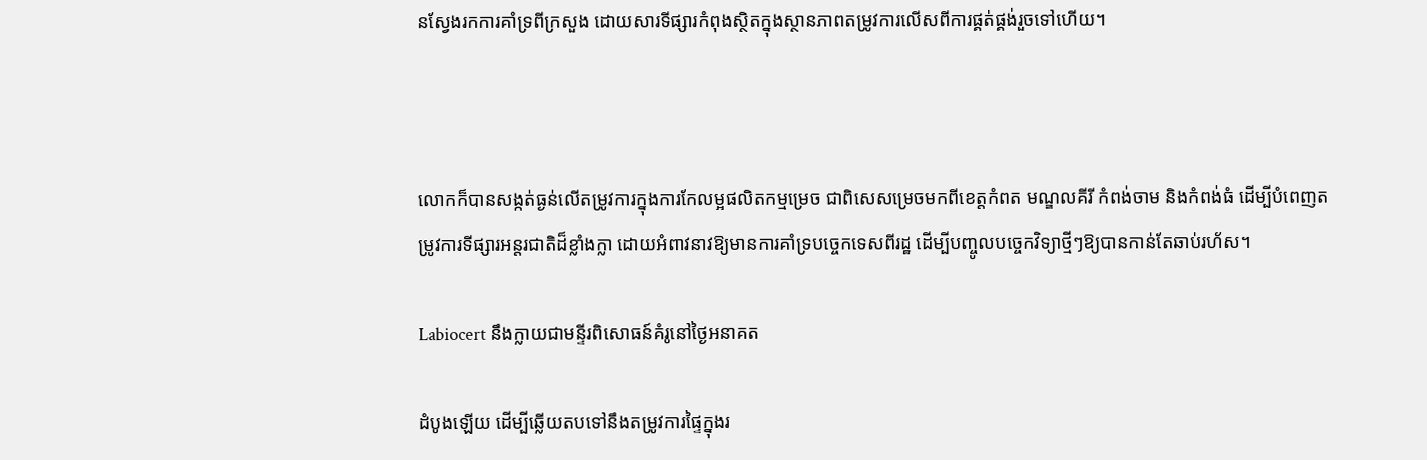នស្វែងរកការគាំទ្រពីក្រសួង ដោយសារទីផ្សារកំពុងស្ថិតក្នុងស្ថានភាពតម្រូវការលើសពីការផ្គត់ផ្គង់រួចទៅហើយ។



លោកក៏បានសង្កត់ធ្ងន់លើតម្រូវការក្នុងការកែលម្អផលិតកម្មម្រេច ជាពិសេសម្រេចមកពីខេត្តកំពត មណ្ឌលគីរី កំពង់ចាម និងកំពង់ធំ ដើម្បីបំពេញតម្រូវការទីផ្សារអន្តរជាតិដ៏ខ្លាំងក្លា ដោយអំពាវនាវឱ្យមានការគាំទ្របច្ចេកទេសពីរដ្ឋ ដើម្បីបញ្ចូលបច្ចេកវិទ្យាថ្មីៗឱ្យបានកាន់តែឆាប់រហ័ស។

Labiocert នឹងក្លាយជាមន្ទីរពិសោធន៍គំរូនៅថ្ងៃអនាគត

ដំបូងឡើយ ដើម្បីឆ្លើយតបទៅនឹងតម្រូវការផ្ទៃក្នុងរ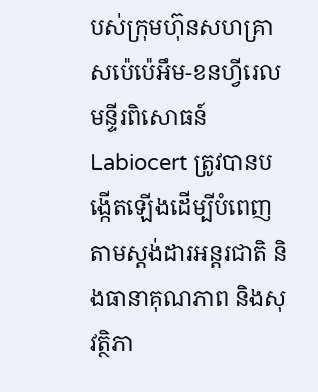បស់ក្រុមហ៊ុនសហគ្រាសប៉េប៉េអឹម-ខនហ្វីរេល មន្ទីរពិសោធន៍ Labiocert ត្រូវបានបង្កើតឡើងដើម្បីបំពេញតាមស្តង់ដារអន្តរជាតិ និងធានាគុណភាព និងសុវត្ថិភា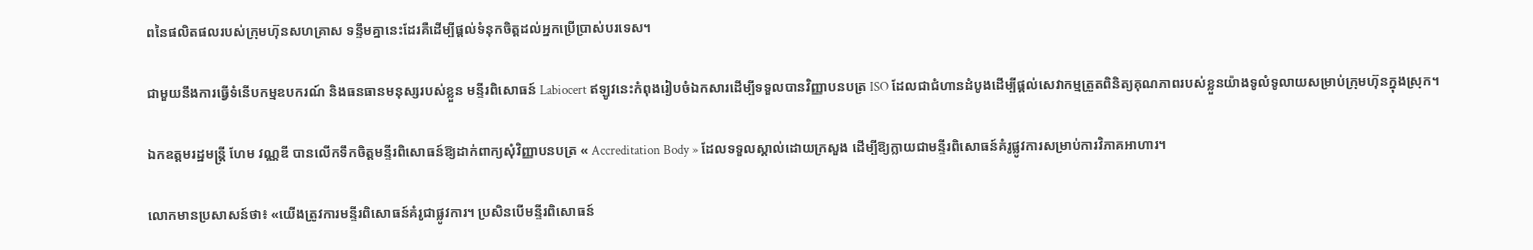ពនៃផលិតផលរបស់ក្រុមហ៊ុនសហគ្រាស ទន្ទឹមគ្នានេះដែរគឺដើម្បីផ្តល់ទំនុកចិត្តដល់អ្នកប្រើប្រាស់បរទេស។

ជាមួយនឹងការធ្វើទំនើបកម្មឧបករណ៍ និងធនធានមនុស្សរបស់ខ្លួន មន្ទីរពិសោធន៍ Labiocert ឥឡូវនេះកំពុងរៀបចំឯកសារដើម្បីទទួលបានវិញ្ញាបនបត្រ ISO ដែលជាជំហានដំបូងដើម្បីផ្តល់សេវាកម្មត្រួតពិនិត្យគុណភាពរបស់ខ្លួនយ៉ាងទូលំទូលាយសម្រាប់ក្រុមហ៊ុនក្នុងស្រុក។

ឯកឧត្តមរដ្ឋមន្ត្រី ហែម វណ្ណឌី បានលើកទឹកចិត្តមន្ទីរពិសោធន៍ឱ្យដាក់ពាក្យសុំវិញ្ញាបនបត្រ « Accreditation Body » ដែលទទួលស្គាល់ដោយក្រសួង ដើម្បីឱ្យក្លាយជាមន្ទីរពិសោធន៍គំរូផ្លូវការសម្រាប់ការវិភាគអាហារ។

លោកមានប្រសាសន៍ថា៖ «យើងត្រូវការមន្ទីរពិសោធន៍គំរូជាផ្លូវការ។ ប្រសិនបើមន្ទីរពិសោធន៍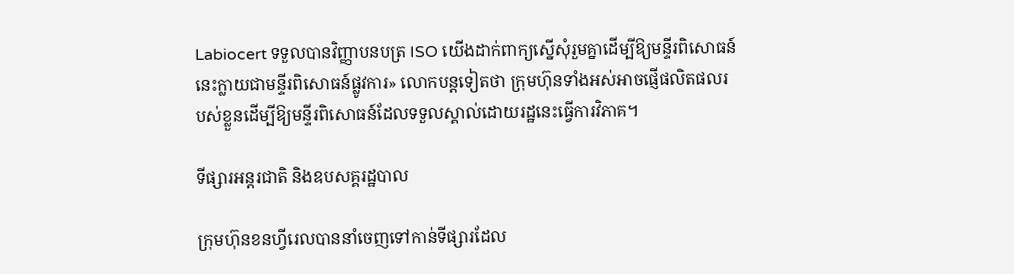Labiocert ទទួលបានវិញ្ញាបនបត្រ ISO យើងដាក់ពាក្យស្នើសុំរួមគ្នាដើម្បីឱ្យមន្ទីរពិសោធន៍នេះក្លាយជាមន្ទីរពិសោធន៍ផ្លូវការ» លោកបន្តទៀតថា ក្រុមហ៊ុនទាំងអស់អាចផ្ញើផលិតផលរបស់ខ្លួនដើម្បីឱ្យមន្ទីរពិសោធន៍ដែលទទួលស្គាល់ដោយរដ្ឋនេះធ្វើការវិភាគ។

ទីផ្សារអន្តរជាតិ និងឧបសគ្គរដ្ឋបាល

ក្រុមហ៊ុនខនហ្វីរេលបាននាំចេញទៅកាន់ទីផ្សារដែល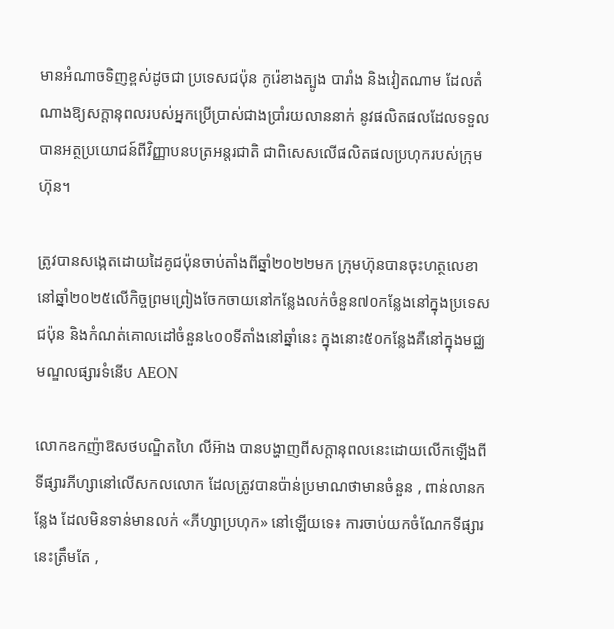មានអំណាចទិញខ្ពស់ដូចជា ប្រទេសជប៉ុន កូរ៉េខាងត្បូង បារាំង និងវៀតណាម ដែលតំណាងឱ្យសក្តានុពលរបស់អ្នកប្រើប្រាស់ជាងប្រាំរយលាននាក់ នូវផលិតផលដែលទទួលបានអត្ថប្រយោជន៍ពីវិញ្ញាបនបត្រអន្តរជាតិ ជាពិសេសលើផលិតផលប្រហុករបស់ក្រុមហ៊ុន។

ត្រូវបានសង្កេតដោយដៃគូជប៉ុនចាប់តាំងពីឆ្នាំ២០២២មក ក្រុមហ៊ុនបានចុះហត្ថលេខានៅឆ្នាំ២០២៥លើកិច្ចព្រមព្រៀងចែកចាយនៅកន្លែងលក់ចំនួន៧០កន្លែងនៅក្នុងប្រទេសជប៉ុន និងកំណត់គោលដៅចំនួន៤០០ទីតាំងនៅឆ្នាំនេះ ក្នុងនោះ៥០កន្លែងគឺនៅក្នុងមជ្ឈមណ្ឌលផ្សារទំនើប AEON

លោកឧកញ៉ាឱសថបណ្ឌិតហៃ លីអ៊ាង បានបង្ហាញពីសក្តានុពលនេះដោយលើកឡើងពីទីផ្សារភីហ្សានៅលើសកលលោក ដែលត្រូវបានប៉ាន់ប្រមាណថាមានចំនួន , ពាន់លានកន្លែង ដែលមិនទាន់មានលក់ «ភីហ្សាប្រហុក» នៅឡើយទេ៖ ការចាប់យកចំណែកទីផ្សារនេះត្រឹមតែ ,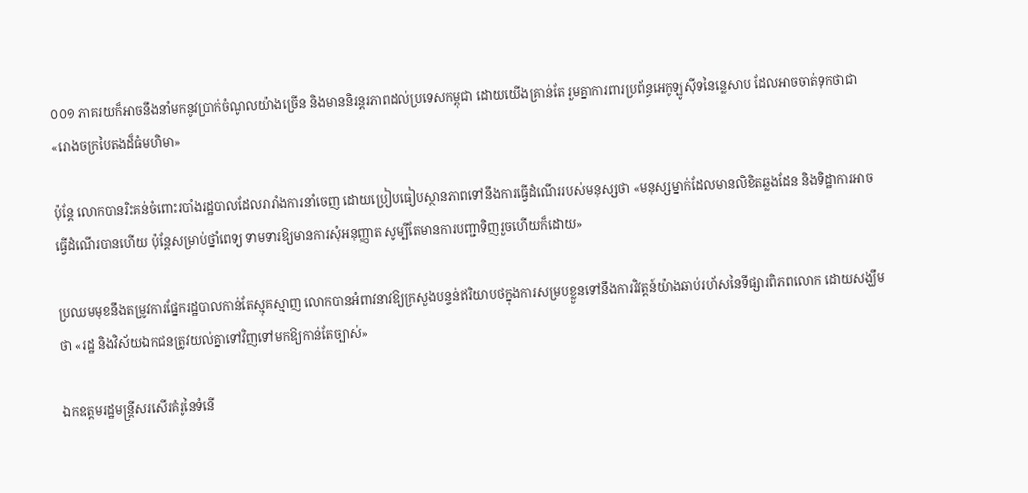០០១ ភាគរយក៏អាចនឹងនាំមកនូវប្រាក់ចំណូលយ៉ាងច្រើន និងមាននិរន្តរភាពដល់ប្រទេសកម្ពុជា ដោយយើងគ្រាន់តែ រួមគ្នាការពារប្រព័ន្ធអេកូឡូស៊ីទនៃន្លេសាប ដែលអាចចាត់ទុកថាជា «រោងចក្របៃតងដ៏ធំមហិមា»

ប៉ុន្តែ លោកបានរិះគន់ចំពោះរបាំងរដ្ឋបាលដែលរារាំងការនាំចេញ ដោយប្រៀបធៀបស្ថានភាពទៅនឹងការធ្វើដំណើររបស់មនុស្សថា «មនុស្សម្នាក់ដែលមានលិខិតឆ្លងដែន និងទិដ្ឋាការអាចធ្វើដំណើរបានហើយ ប៉ុន្តែសម្រាប់ថ្នាំពេទ្យ ទាមទារឱ្យមានការសុំអនុញ្ញាត សូម្បីតែមានការបញ្ជាទិញរួចហើយក៏ដោយ»

ប្រឈមមុខនឹងតម្រូវការផ្នែករដ្ឋបាលកាន់តែស្មុគស្មាញ លោកបានអំពាវនាវឱ្យក្រសួងបន្ទន់ឥរិយាបថក្នុងការសម្របខ្លួនទៅនឹងការវិវត្តន៍យ៉ាងឆាប់រហ័សនៃទីផ្សារពិភពលោក ដោយសង្ឃឹមថា «រដ្ឋ និងវិស័យឯកជនត្រូវយល់គ្នាទៅវិញទៅមកឱ្យកាន់តែច្បាស់»

ឯកឧត្តមរដ្ឋមន្ត្រីសរសើរគំរូនៃទំនើ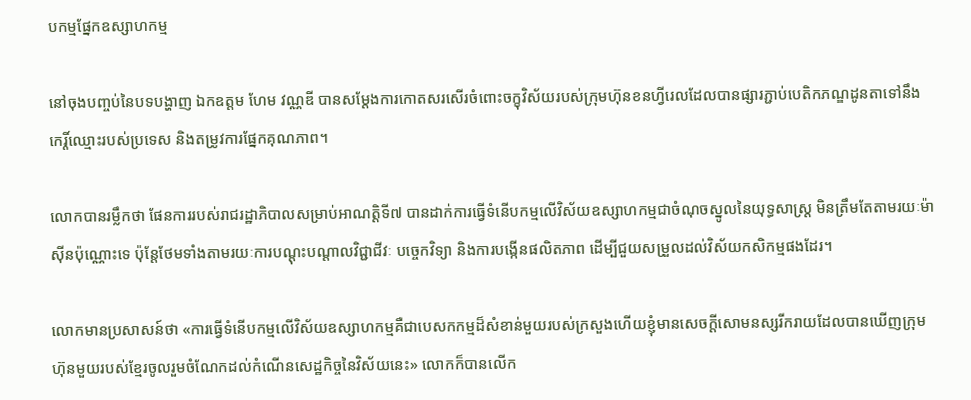បកម្មផ្នែកឧស្សាហកម្ម

នៅចុងបញ្ចប់នៃបទបង្ហាញ ឯកឧត្តម ហែម វណ្ណឌី បានសម្តែងការកោតសរសើរចំពោះចក្ខុវិស័យរបស់ក្រុមហ៊ុនខនហ្វីរេលដែលបានផ្សារភ្ជាប់បេតិកភណ្ឌដូនតាទៅនឹងកេរ្តិ៍ឈ្មោះរបស់ប្រទេស និងតម្រូវការផ្នែកគុណភាព។

លោកបានរម្លឹកថា ផែនការរបស់រាជរដ្ឋាភិបាលសម្រាប់អាណត្តិទី៧ បានដាក់ការធ្វើទំនើបកម្មលើវិស័យឧស្សាហកម្មជាចំណុចស្នូលនៃយុទ្ធសាស្ត្រ មិនត្រឹមតែតាមរយៈម៉ាស៊ីនប៉ុណ្ណោះទេ ប៉ុន្តែថែមទាំងតាមរយៈការបណ្តុះបណ្តាលវិជ្ជាជីវៈ បច្ចេកវិទ្យា និងការបង្កើនផលិតភាព ដើម្បីជួយសម្រួលដល់វិស័យកសិកម្មផងដែរ។

លោកមានប្រសាសន៍ថា «ការធ្វើទំនើបកម្មលើវិស័យឧស្សាហកម្មគឺជាបេសកកម្មដ៏សំខាន់មួយរបស់ក្រសួងហើយខ្ញុំមានសេចក្តីសោមនស្សរីករាយដែលបានឃើញក្រុមហ៊ុនមួយរបស់ខ្មែរចូលរួមចំណែកដល់កំណើនសេដ្ឋកិច្ចនៃវិស័យនេះ» លោកក៏បានលើក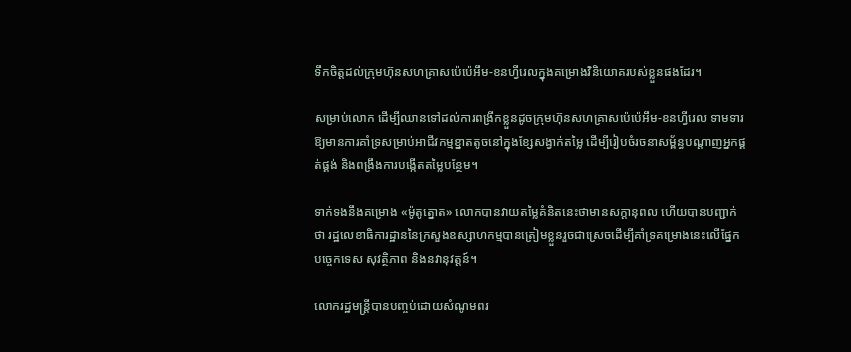ទឹកចិត្តដល់ក្រុមហ៊ុនសហគ្រាសប៉េប៉េអឹម-ខនហ្វីរេលក្នុងគម្រោងវិនិយោគរបស់ខ្លួនផងដែរ។

សម្រាប់លោក ដើម្បីឈានទៅដល់ការពង្រីកខ្លួនដូចក្រុមហ៊ុនសហគ្រាសប៉េប៉េអឹម-ខនហ្វីរេល ទាមទារឱ្យមានការគាំទ្រសម្រាប់អាជីវកម្មខ្នាតតូចនៅក្នុងខ្សែសង្វាក់តម្លៃ ដើម្បីរៀបចំរចនាសម្ព័ន្ធបណ្តាញអ្នកផ្គត់ផ្គង់ និងពង្រឹងការបង្កើតតម្លៃបន្ថែម។

ទាក់ទងនឹងគម្រោង «ម៉ូតូត្នោត» លោកបានវាយតម្លៃគំនិតនេះថាមានសក្តានុពល ហើយបានបញ្ជាក់ថា រដ្ឋលេខាធិការដ្ឋាននៃក្រសួងឧស្សាហកម្មបានត្រៀមខ្លួនរួចជាស្រេចដើម្បីគាំទ្រគម្រោងនេះលើផ្នែកបច្ចេកទេស សុវត្ថិភាព និងនវានុវត្តន៍។

លោករដ្ឋមន្ត្រីបានបញ្ចប់ដោយសំណូមពរ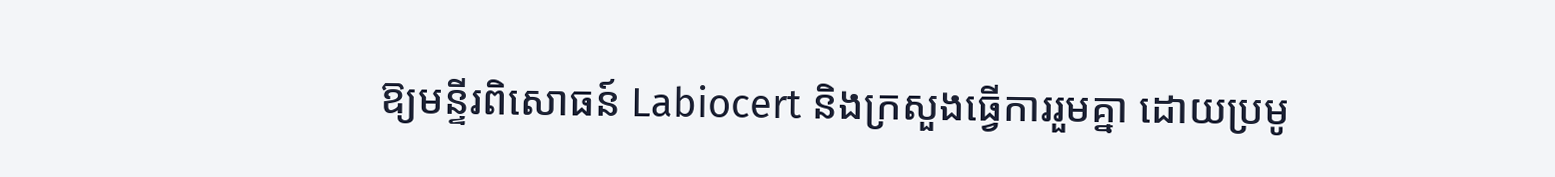ឱ្យមន្ទីរពិសោធន៍ Labiocert និងក្រសួងធ្វើការរួមគ្នា ដោយប្រមូ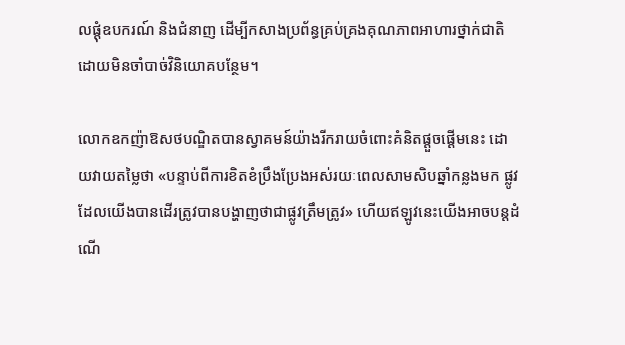លផ្តុំឧបករណ៍ និងជំនាញ ដើម្បីកសាងប្រព័ន្ធគ្រប់គ្រងគុណភាពអាហារថ្នាក់ជាតិដោយមិនចាំបាច់វិនិយោគបន្ថែម។

លោកឧកញ៉ាឱសថបណ្ឌិតបានស្វាគមន៍យ៉ាងរីករាយចំពោះគំនិតផ្តួចផ្តើមនេះ ដោយវាយតម្លៃថា «បន្ទាប់ពីការខិតខំប្រឹងប្រែងអស់រយៈពេលសាមសិបឆ្នាំកន្លងមក ផ្លូវដែលយើងបានដើរត្រូវបានបង្ហាញថាជាផ្លូវត្រឹមត្រូវ» ហើយឥឡូវនេះយើងអាចបន្តដំណើ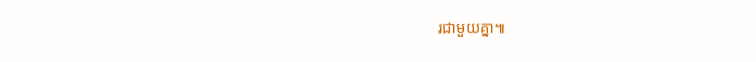រជាមួយគ្នា៕